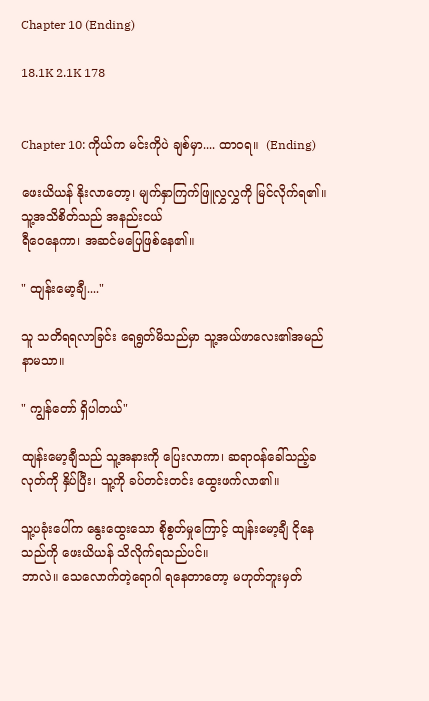Chapter 10 (Ending)

18.1K 2.1K 178


Chapter 10: ကိုယ်က မင်းကိုပဲ ချစ်မှာ.... ထာဝရ။  (Ending)

ဖေးယိယန် နိုးလာတော့၊ မျက်နှာကြက်ဖြူလွှလွှကို မြင်လိုက်ရ၏။ သူ့အသိစိတ်သည် အနည်းငယ်
ရီဝေနေကာ၊ အဆင်မပြေဖြစ်နေ၏။

" ထျန်းမော့ချီ...."

သူ သတိရရလာခြင်း ရေရွတ်မိသည်မှာ သူ့အယ်ဖာလေး၏အမည်နာမသာ။

" ကျွန်တော် ရှိပါတယ်"

ထျန်းမော့ချီသည် သူ့အနားကို ပြေးလာကာ၊ ဆရာဝန်ခေါ်သည့်ခလုတ်ကို နှိပ်ပြီး၊ သူ့ကို ခပ်တင်းတင်း ထွေးဖက်လာ၏။

သူ့ပခုံးပေါ်က နွေးထွေးသော စိုစွတ်မှုကြောင့် ထျန်းမော့ချီ ငိုနေသည်ကို ဖေးယိယန် သိလိုက်ရသည်ပင်။
ဘာလဲ။ သေလောက်တဲ့ရောဂါ ရနေတာတော့ မဟုတ်ဘူးမှတ်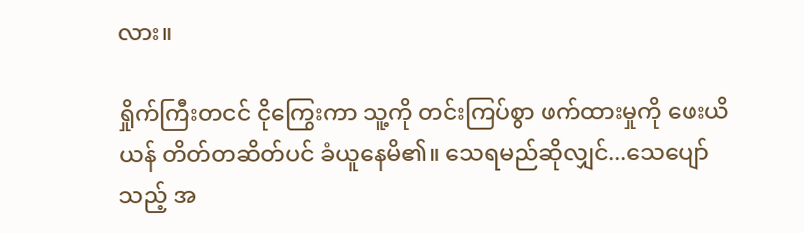လား။

ရှိုက်ကြီးတငင် ငိုကြွေးကာ သူ့ကို တင်းကြပ်စွာ ဖက်ထားမှုကို ဖေးယိယန် တိတ်တဆိတ်ပင် ခံယူနေမိ၏။ သေရမည်ဆိုလျှင်...သေပျော်သည့် အ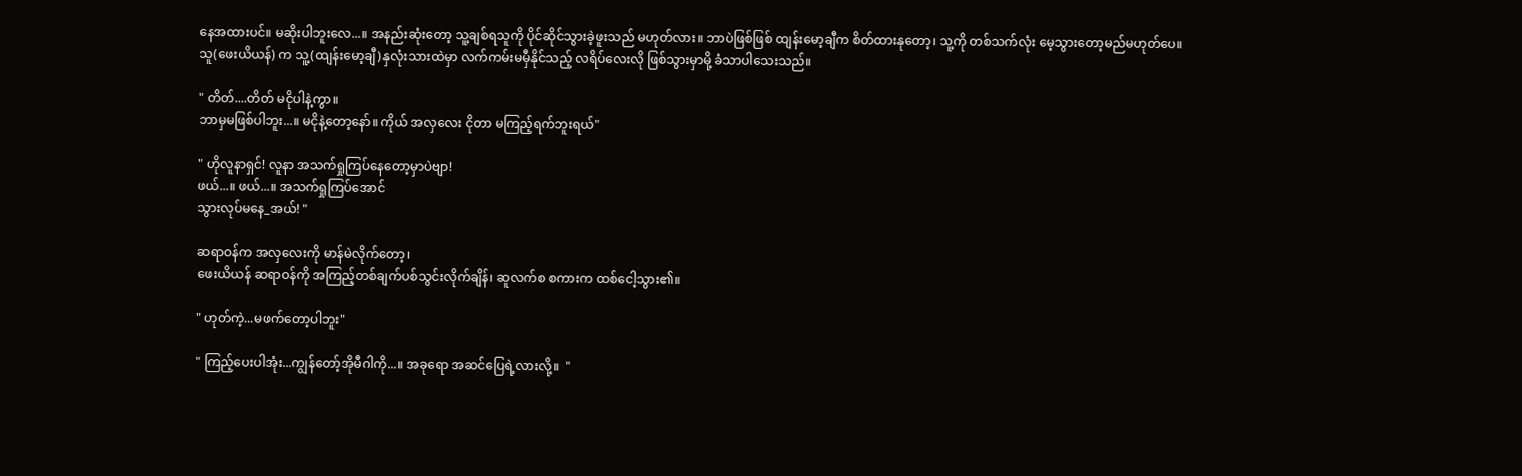နေအထားပင်။ မဆိုးပါဘူးလေ...။ အနည်းဆုံးတော့ သူ့ချစ်ရသူကို ပိုင်ဆိုင်သွားခဲ့ဖူးသည် မဟုတ်လား။ ဘာပဲဖြစ်ဖြစ် ထျန်းမော့ချီက စိတ်ထားနုတော့၊ သူ့ကို တစ်သက်လုံး မေ့သွားတော့မည်မဟုတ်ပေ။
သူ(ဖေးယိယန်) က သူ့(ထျန်းမော့ချီ)နှလုံးသားထဲမှာ လက်ကမ်းမမှီနိုင်သည့် လရိပ်လေးလို ဖြစ်သွားမှာမို့ ခံသာပါသေးသည်။

" တိတ်....တိတ် မငိုပါနဲ့ကွာ။
ဘာမှမဖြစ်ပါဘူး...။ မငိုနဲ့တော့နော်။ ကိုယ် အလှလေး ငိုတာ မကြည့်ရက်ဘူးရယ်"

" ဟိုလူနာရှင်! လူနာ အသက်ရှုကြပ်နေတော့မှာပဲဗျာ!
ဖယ်...။ ဖယ်...။ အသက်ရှုကြပ်အောင်
သွားလုပ်မနေ_အယ်! "

ဆရာဝန်က အလှလေးကို မာန်မဲလိုက်တော့၊
ဖေးယိယန် ဆရာဝန်ကို အကြည့်တစ်ချက်ပစ်သွင်းလိုက်ချိန်၊ ဆူလက်စ စကားက ထစ်ငေါ့သွား၏။

" ဟုတ်ကဲ့...မဖက်တော့ပါဘူး"

" ကြည့်ပေးပါအုံး...ကျွန်တော့်အိုမီဂါကို...။ အခုရော အဆင်ပြေရဲ့လားလို့။  "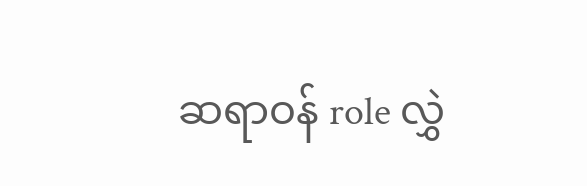ဆရာဝန် role လွှဲ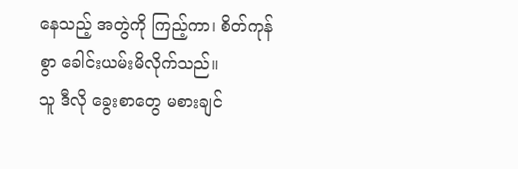နေသည့် အတွဲကို ကြည့်ကာ၊ စိတ်ကုန်စွာ ခေါင်းယမ်းမိလိုက်သည်။
သူ ဒီလို ခွေးစာတွေ မစားချင်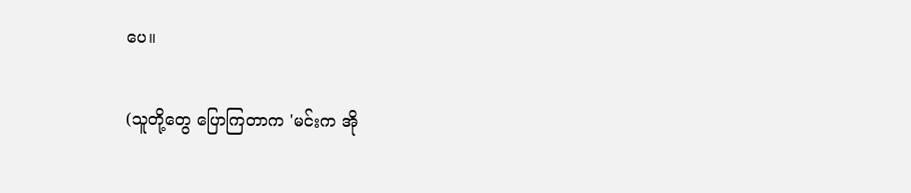ပေ။

(သူတို့တွေ ပြောကြတာက 'မင်းက အို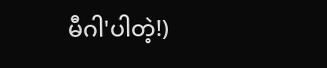မီဂါ'ပါတဲ့!)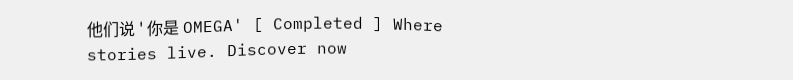他们说 ' 你是 OMEGA' [ Completed ] Where stories live. Discover now